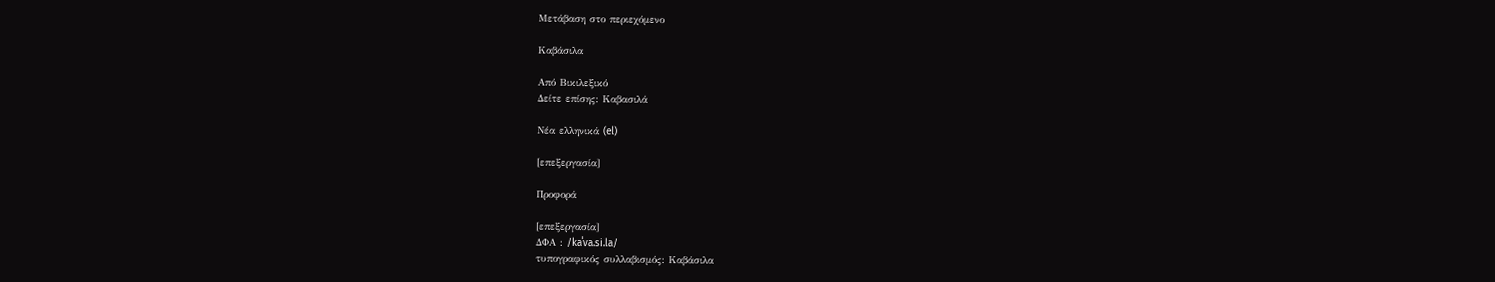Μετάβαση στο περιεχόμενο

Καβάσιλα

Από Βικιλεξικό
Δείτε επίσης: Καβασιλά

Νέα ελληνικά (el)

[επεξεργασία]

Προφορά

[επεξεργασία]
ΔΦΑ : /kaˈva.si.la/
τυπογραφικός συλλαβισμός: Καβάσιλα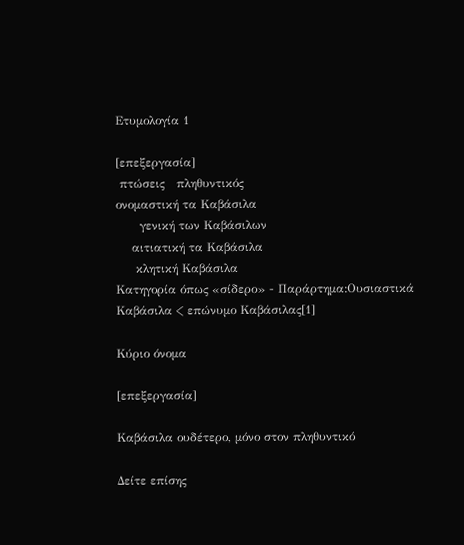Ετυμολογία 1

[επεξεργασία]
 πτώσεις   πληθυντικός
ονομαστική τα Καβάσιλα
      γενική των Καβάσιλων
    αιτιατική τα Καβάσιλα
     κλητική Καβάσιλα
Κατηγορία όπως «σίδερο» - Παράρτημα:Ουσιαστικά
Καβάσιλα < επώνυμο Καβάσιλας[1]

Κύριο όνομα

[επεξεργασία]

Καβάσιλα ουδέτερο, μόνο στον πληθυντικό

Δείτε επίσης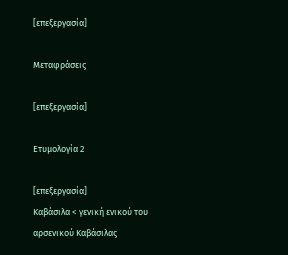[επεξεργασία]

Μεταφράσεις

[επεξεργασία]

Ετυμολογία 2

[επεξεργασία]
Καβάσιλα < γενική ενικού του αρσενικού Καβάσιλας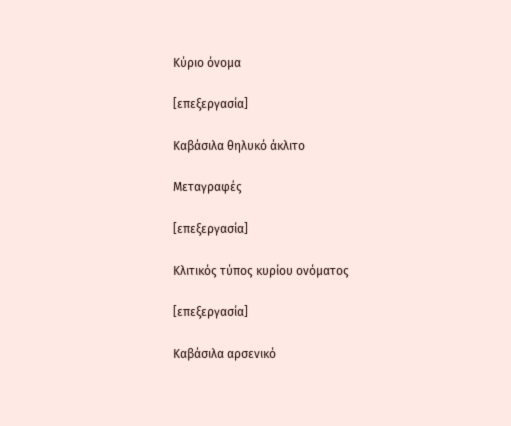Κύριο όνομα

[επεξεργασία]

Καβάσιλα θηλυκό άκλιτο

Μεταγραφές

[επεξεργασία]

Κλιτικός τύπος κυρίου ονόματος

[επεξεργασία]

Καβάσιλα αρσενικό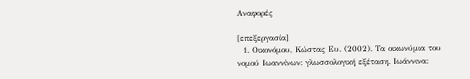Αναφορές

[επεξεργασία]
  1. Οικονόμου, Κώστας Ευ. (2002). Τα οικωνύμια του νομού Ιωαννίνων: γλωσσολογική εξέταση. Ιωάννινα: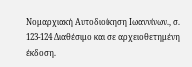Νομαρχιακή Αυτοδιοίκηση Ιωαννίνων., σ. 123-124 Διαθέσιμο και σε αρχειοθετημένη έκδοση.